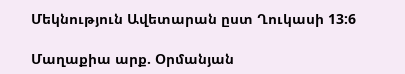Մեկնություն Ավետարան ըստ Ղուկասի 13:6

Մաղաքիա արք. Օրմանյան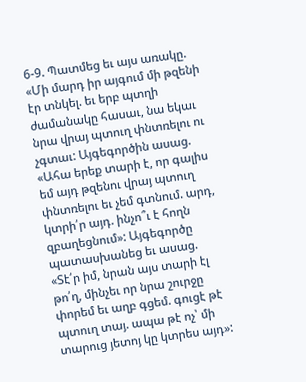6-9. Պատմեց եւ այս առակը. «Մի մարդ իր այգում մի թզենի էր տնկել. եւ երբ պտղի ժամանակը հասաւ, նա եկաւ նրա վրայ պտուղ փնտռելու ու չգտաւ: Այգեգործին ասաց. «Ահա երեք տարի է, որ գալիս եմ այդ թզենու վրայ պտուղ փնտռելու եւ չեմ գտնում. արդ, կտրի՛ր այդ. ինչո՞ւ է հողն զբաղեցնում»: Այգեգործը պատասխանեց եւ ասաց. «Տէ՛ր իմ, նրան այս տարի էլ թո՛ղ, մինչեւ որ նրա շուրջը փորեմ եւ աղբ գցեմ. գուցէ թէ պտուղ տայ. ապա թէ ոչ՝ մի տարուց յետոյ կը կտրես այդ»: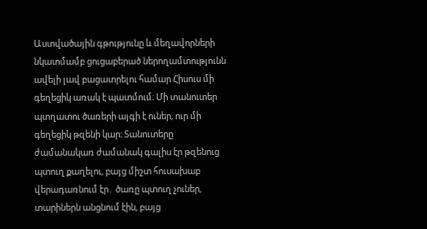Աստվածային գթությունը և մեղավորների նկատմամբ ցուցաբերած ներողամտությունն ավելի լավ բացատրելու համար Հիսուս մի գեղեցիկ առակ է պատմում։ Մի տանուտեր պտղատու ծառերի այգի է ուներ, ուր մի գեղեցիկ թզենի կար։ Տանուտերը ժամանակառ ժամանակ գալիս էր թզենուց պտուղ քաղելու, բայց միշտ հուսախաբ վերադառնում էր․ ծառը պտուղ չուներ, տարիներն անցնում էին, բայց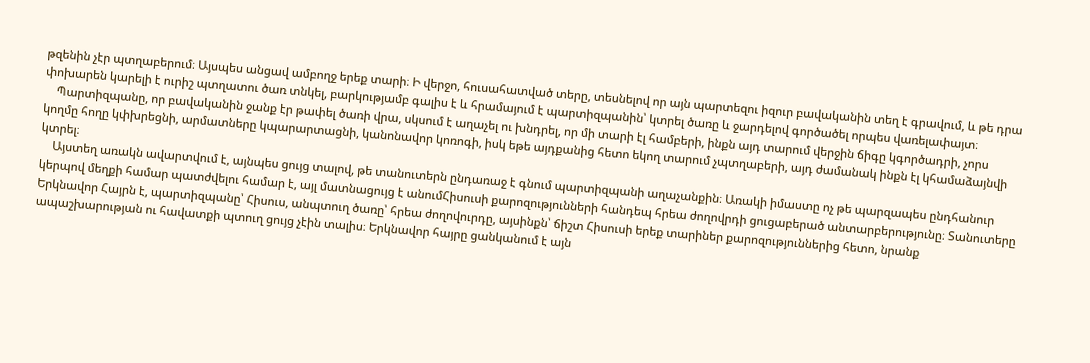թզենին չէր պտղաբերում։ Այսպես անցավ ամբողջ երեք տարի։ Ի վերջո, հուսահատված տերը, տեսնելով որ այն պարտեզու իզուր բավականին տեղ է գրավում, և թե դրա փոխարեն կարելի է ուրիշ պտղատու ծառ տնկել, բարկությամբ գալիս է և հրամայում է պարտիզպանին՝ կտրել ծառը և ջարդելով գործածել որպես վառելափայտ։
    Պարտիզպանը, որ բավականին ջանք էր թափել ծառի վրա, սկսում է աղաչել ու խնդրել, որ մի տարի էլ համբերի, ինքն այդ տարում վերջին ճիգը կգործադրի, չորս կողմը հողը կփխրեցնի, արմատները կպարարտացնի, կանոնավոր կոռոգի, իսկ եթե այդքանից հետո եկող տարում չպտղաբերի, այդ ժամանակ ինքն էլ կհամաձայնվի կտրել։
    Այստեղ առակն ավարտվում է, այնպես ցույց տալով, թե տանուտերն ընդառաջ է գնում պարտիզպանի աղաչանքին։ Առակի իմաստը ոչ թե պարզապես ընդհանուր կերպով մեղքի համար պատժվելու համար է, այլ մատնացույց է անումՀիսուսի քարոզությունների հանդեպ հրեա ժողովրդի ցուցաբերած անտարբերությունը։ Տանուտերը Երկնավոր Հայրն է, պարտիզպանը՝ Հիսուս, անպտուղ ծառը՝ հրեա ժողովուրդը, այսինքն՝ ճիշտ Հիսուսի երեք տարիներ քարոզություններից հետո, նրանք ապաշխարության ու հավատքի պտուղ ցույց չէին տալիս։ Երկնավոր հայրը ցանկանում է այն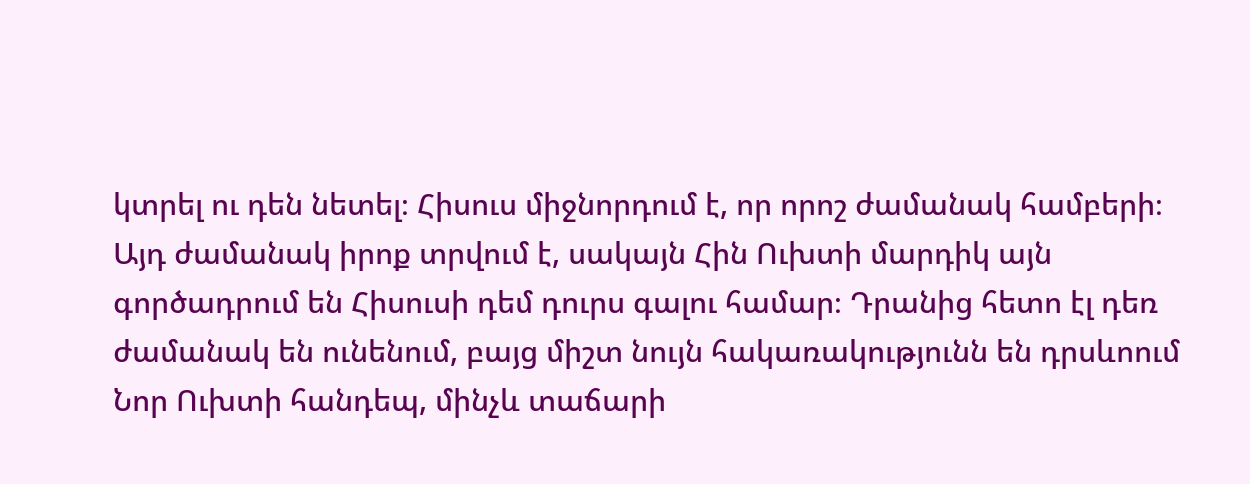կտրել ու դեն նետել։ Հիսուս միջնորդում է, որ որոշ ժամանակ համբերի։ Այդ ժամանակ իրոք տրվում է, սակայն Հին Ուխտի մարդիկ այն գործադրում են Հիսուսի դեմ դուրս գալու համար։ Դրանից հետո էլ դեռ ժամանակ են ունենում, բայց միշտ նույն հակառակությունն են դրսևոում Նոր Ուխտի հանդեպ, մինչև տաճարի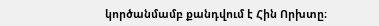կործանմամբ քանդվում է Հին Որխտը։